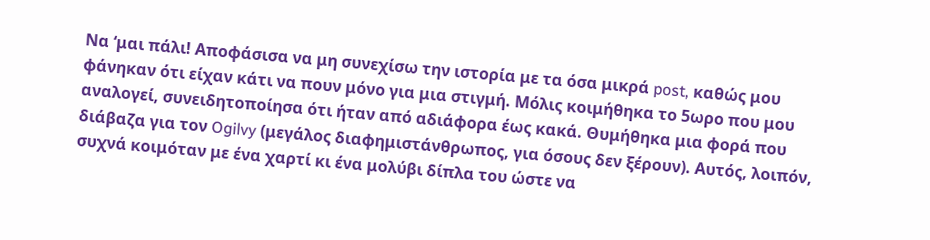Να ‘μαι πάλι! Αποφάσισα να μη συνεχίσω την ιστορία με τα όσα μικρά post, καθώς μου φάνηκαν ότι είχαν κάτι να πουν μόνο για μια στιγμή. Μόλις κοιμήθηκα το 5ωρο που μου αναλογεί, συνειδητοποίησα ότι ήταν από αδιάφορα έως κακά. Θυμήθηκα μια φορά που διάβαζα για τον Ogilvy (μεγάλος διαφημιστάνθρωπος, για όσους δεν ξέρουν). Αυτός, λοιπόν, συχνά κοιμόταν με ένα χαρτί κι ένα μολύβι δίπλα του ώστε να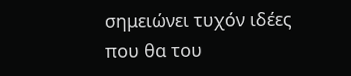σημειώνει τυχόν ιδέες που θα του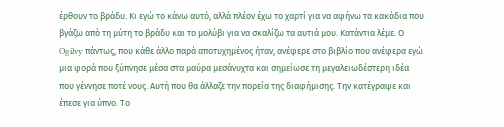έρθουν το βράδυ. Κι εγώ το κάνω αυτό, αλλά πλέον έχω το χαρτί για να αφήνω τα κακάδια που βγάζω από τη μύτη το βράδυ και το μολύβι για να σκαλίζω τα αυτιά μου. Κατάντια λέμε. Ο Ogilvy πάντως, που κάθε άλλο παρά αποτυχημένος ήταν, ανέφερε στο βιβλίο που ανέφερα εγώ μια φορά που ξύπνησε μέσα στα μαύρα μεσάνυχτα και σημείωσε τη μεγαλειωδέστερη ιδέα που γέννησε ποτέ νους. Αυτή που θα άλλαζε την πορεία της διαφήμισης. Την κατέγραψε και έπεσε για ύπνο. Το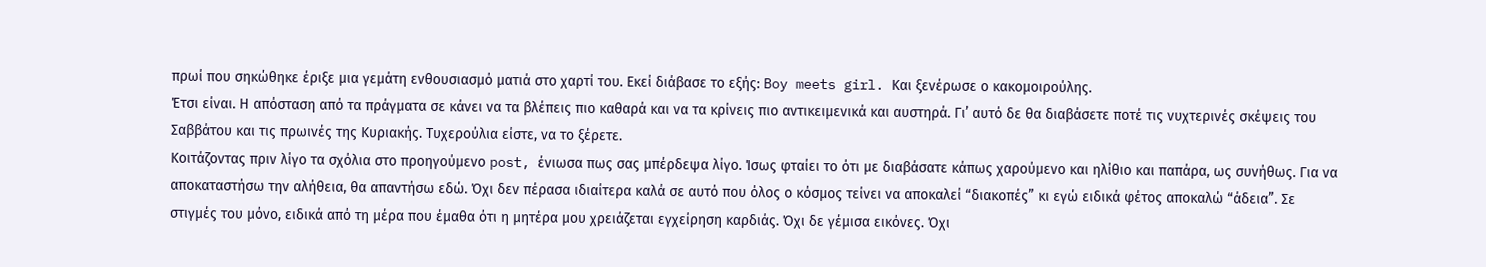πρωί που σηκώθηκε έριξε μια γεμάτη ενθουσιασμό ματιά στο χαρτί του. Εκεί διάβασε το εξής: Boy meets girl. Και ξενέρωσε ο κακομοιρούλης.
Έτσι είναι. Η απόσταση από τα πράγματα σε κάνει να τα βλέπεις πιο καθαρά και να τα κρίνεις πιο αντικειμενικά και αυστηρά. Γι’ αυτό δε θα διαβάσετε ποτέ τις νυχτερινές σκέψεις του Σαββάτου και τις πρωινές της Κυριακής. Τυχερούλια είστε, να το ξέρετε.
Κοιτάζοντας πριν λίγο τα σχόλια στο προηγούμενο post, ένιωσα πως σας μπέρδεψα λίγο. Ίσως φταίει το ότι με διαβάσατε κάπως χαρούμενο και ηλίθιο και παπάρα, ως συνήθως. Για να αποκαταστήσω την αλήθεια, θα απαντήσω εδώ. Όχι δεν πέρασα ιδιαίτερα καλά σε αυτό που όλος ο κόσμος τείνει να αποκαλεί “διακοπές” κι εγώ ειδικά φέτος αποκαλώ “άδεια”. Σε στιγμές του μόνο, ειδικά από τη μέρα που έμαθα ότι η μητέρα μου χρειάζεται εγχείρηση καρδιάς. Όχι δε γέμισα εικόνες. Όχι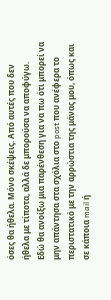όσες θα ήθελα. Μόνο σκέψεις. Από αυτές που δεν ήθελα με τίποτα, αλλά δε μπορούσα να αποφύγω.
Εδώ θα ανοίξω μια παρένθεση για να πω ότι μπορεί να μην απάντησα στα σχόλια στο post που ανέφερα το περιστατικό με την αρρώστια της μάνας μου, όπως και σε κάποια mail ή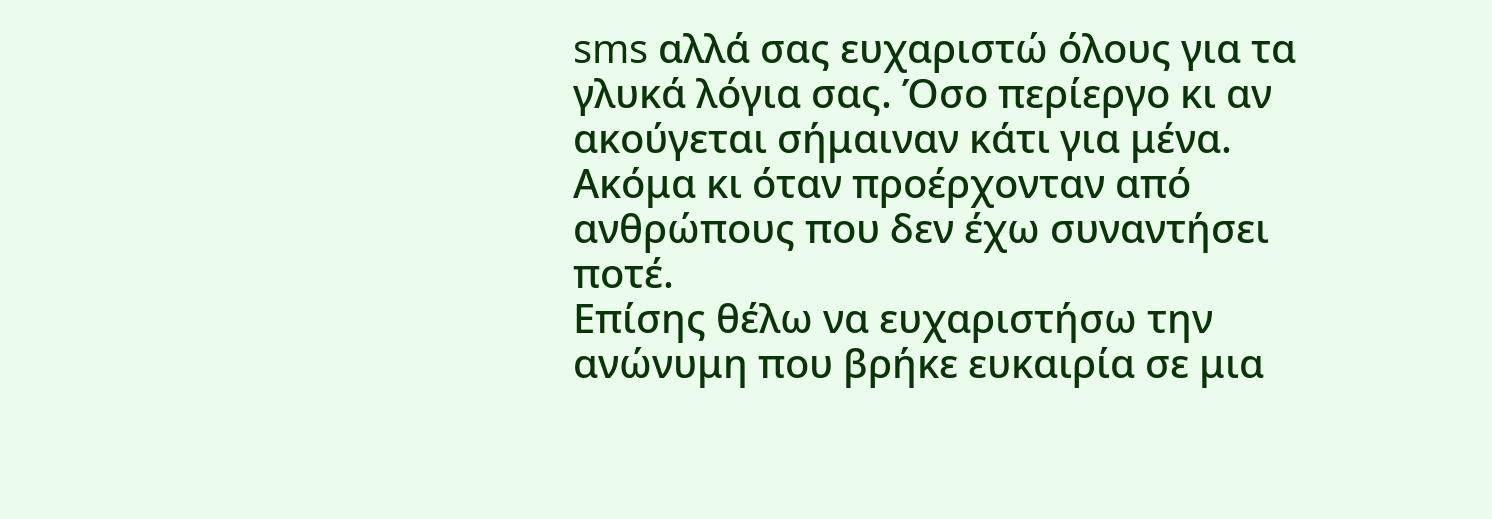sms αλλά σας ευχαριστώ όλους για τα γλυκά λόγια σας. Όσο περίεργο κι αν ακούγεται σήμαιναν κάτι για μένα. Ακόμα κι όταν προέρχονταν από ανθρώπους που δεν έχω συναντήσει ποτέ.
Επίσης θέλω να ευχαριστήσω την ανώνυμη που βρήκε ευκαιρία σε μια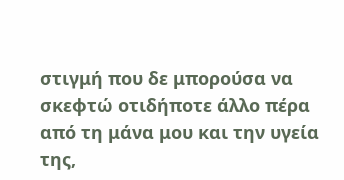στιγμή που δε μπορούσα να σκεφτώ οτιδήποτε άλλο πέρα από τη μάνα μου και την υγεία της,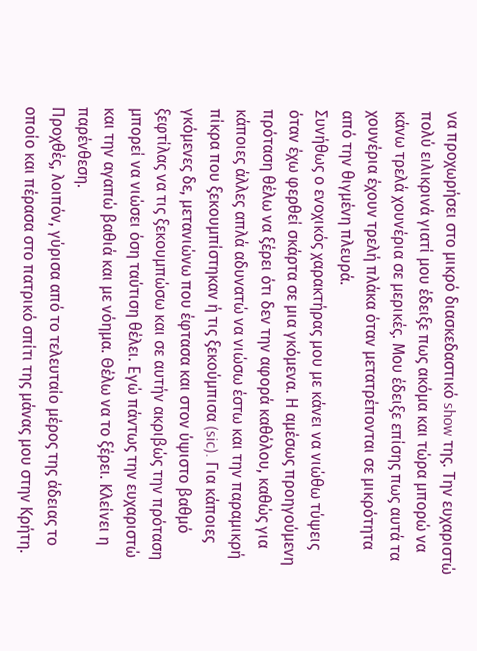να προχωρήσει στο μικρό διασκεδαστικό show της. Την ευχαριστώ πολύ ειλικρινά γιατί μου έδειξε πως ακόμα και τώρα μπορώ να κάνω τρελά χουνέρια σε μερικές. Μου έδειξε επίσης πως αυτά τα χουνέρια έχουν τρελή πλάκα όταν μετατρέπονται σε μικρότητα από την θιγμένη πλευρά.
Συνήθως ο ενοχικός χαρακτήρας μου με κάνει να νιώθω τύψεις όταν έχω φερθεί σκάρτα σε μια γκόμενα. Η αμέσως προηγούμενη πρόταση θέλω να ξέρει ότι δεν την αφορά καθόλου, καθώς για κάποιες άλλες απλά αδυνατώ να νιώσω έστω και την παραμικρή πίκρα που ξεκουμπίστηκαν ή τις ξεκούμπισα (sic). Για κάποιες γκόμενες δε, μετανιώνω που έφτασα και στον ύψιστο βαθμό ξεφτίλας να τις ξεκουμπώσω και σε αυτήν ακριβώς την πρόταση μπορεί να νιώσει όση ταύτιση θέλει. Εγώ πάντως την ευχαριστώ και την αγαπώ βαθιά και με νόημα. Θέλω να το ξέρει. Κλείνει η παρένθεση.
Προχθές, λοιπόν, γύρισα από το τελευταίο μέρος της άδειας το οποίο και πέρασα στο πατρικό σπίτι της μάνας μου στην Κρήτη.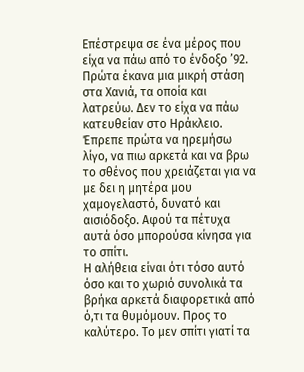Επέστρεψα σε ένα μέρος που είχα να πάω από το ένδοξο ’92. Πρώτα έκανα μια μικρή στάση στα Χανιά, τα οποία και λατρεύω. Δεν το είχα να πάω κατευθείαν στο Ηράκλειο. Έπρεπε πρώτα να ηρεμήσω λίγο, να πιω αρκετά και να βρω το σθένος που χρειάζεται για να με δει η μητέρα μου χαμογελαστό, δυνατό και αισιόδοξο. Αφού τα πέτυχα αυτά όσο μπορούσα κίνησα για το σπίτι.
Η αλήθεια είναι ότι τόσο αυτό όσο και το χωριό συνολικά τα βρήκα αρκετά διαφορετικά από ό,τι τα θυμόμουν. Προς το καλύτερο. Το μεν σπίτι γιατί τα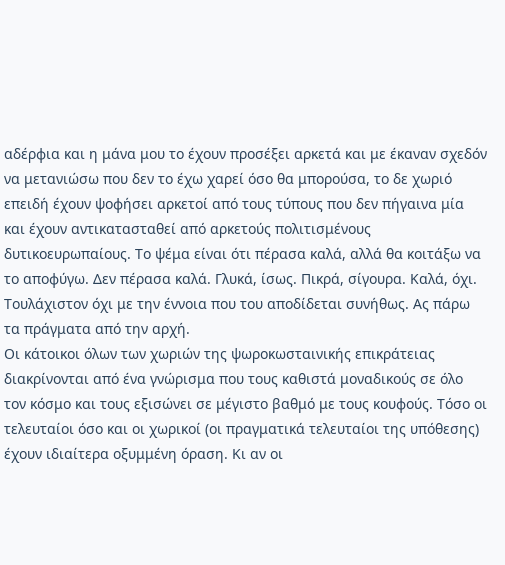αδέρφια και η μάνα μου το έχουν προσέξει αρκετά και με έκαναν σχεδόν να μετανιώσω που δεν το έχω χαρεί όσο θα μπορούσα, το δε χωριό επειδή έχουν ψοφήσει αρκετοί από τους τύπους που δεν πήγαινα μία και έχουν αντικατασταθεί από αρκετούς πολιτισμένους δυτικοευρωπαίους. Το ψέμα είναι ότι πέρασα καλά, αλλά θα κοιτάξω να το αποφύγω. Δεν πέρασα καλά. Γλυκά, ίσως. Πικρά, σίγουρα. Καλά, όχι. Τουλάχιστον όχι με την έννοια που του αποδίδεται συνήθως. Ας πάρω τα πράγματα από την αρχή.
Οι κάτοικοι όλων των χωριών της ψωροκωσταινικής επικράτειας διακρίνονται από ένα γνώρισμα που τους καθιστά μοναδικούς σε όλο τον κόσμο και τους εξισώνει σε μέγιστο βαθμό με τους κουφούς. Τόσο οι τελευταίοι όσο και οι χωρικοί (οι πραγματικά τελευταίοι της υπόθεσης) έχουν ιδιαίτερα οξυμμένη όραση. Κι αν οι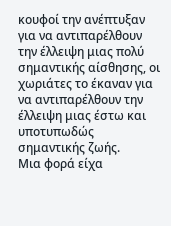κουφοί την ανέπτυξαν για να αντιπαρέλθουν την έλλειψη μιας πολύ σημαντικής αίσθησης, οι χωριάτες το έκαναν για να αντιπαρέλθουν την έλλειψη μιας έστω και υποτυπωδώς σημαντικής ζωής.
Μια φορά είχα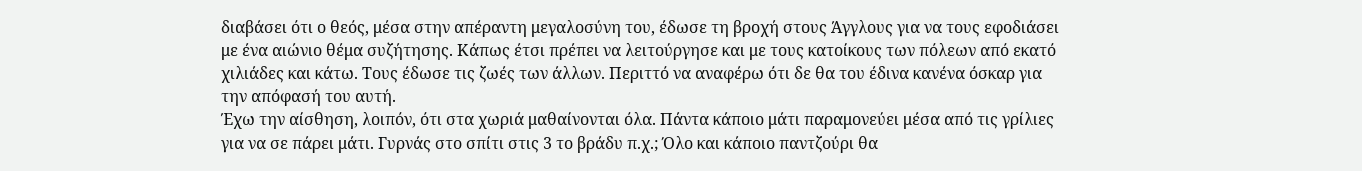διαβάσει ότι ο θεός, μέσα στην απέραντη μεγαλοσύνη του, έδωσε τη βροχή στους Άγγλους για να τους εφοδιάσει με ένα αιώνιο θέμα συζήτησης. Κάπως έτσι πρέπει να λειτούργησε και με τους κατοίκους των πόλεων από εκατό χιλιάδες και κάτω. Τους έδωσε τις ζωές των άλλων. Περιττό να αναφέρω ότι δε θα του έδινα κανένα όσκαρ για την απόφασή του αυτή.
Έχω την αίσθηση, λοιπόν, ότι στα χωριά μαθαίνονται όλα. Πάντα κάποιο μάτι παραμονεύει μέσα από τις γρίλιες για να σε πάρει μάτι. Γυρνάς στο σπίτι στις 3 το βράδυ π.χ.; Όλο και κάποιο παντζούρι θα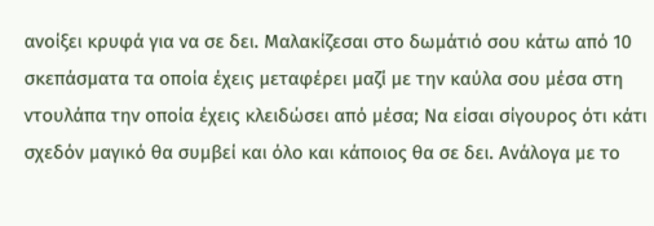ανοίξει κρυφά για να σε δει. Μαλακίζεσαι στο δωμάτιό σου κάτω από 10 σκεπάσματα τα οποία έχεις μεταφέρει μαζί με την καύλα σου μέσα στη ντουλάπα την οποία έχεις κλειδώσει από μέσα; Να είσαι σίγουρος ότι κάτι σχεδόν μαγικό θα συμβεί και όλο και κάποιος θα σε δει. Ανάλογα με το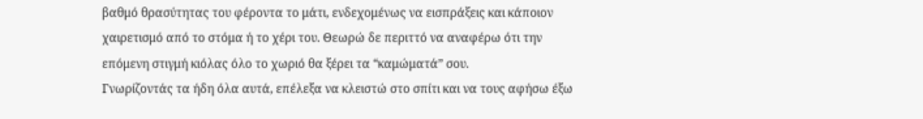βαθμό θρασύτητας του φέροντα το μάτι, ενδεχομένως να εισπράξεις και κάποιον χαιρετισμό από το στόμα ή το χέρι του. Θεωρώ δε περιττό να αναφέρω ότι την επόμενη στιγμή κιόλας όλο το χωριό θα ξέρει τα “καμώματά” σου.
Γνωρίζοντάς τα ήδη όλα αυτά, επέλεξα να κλειστώ στο σπίτι και να τους αφήσω έξω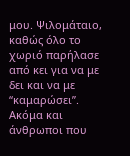μου. Ψιλομάταιο, καθώς όλο το χωριό παρήλασε από κει για να με δει και να με “καμαρώσει”. Ακόμα και άνθρωποι που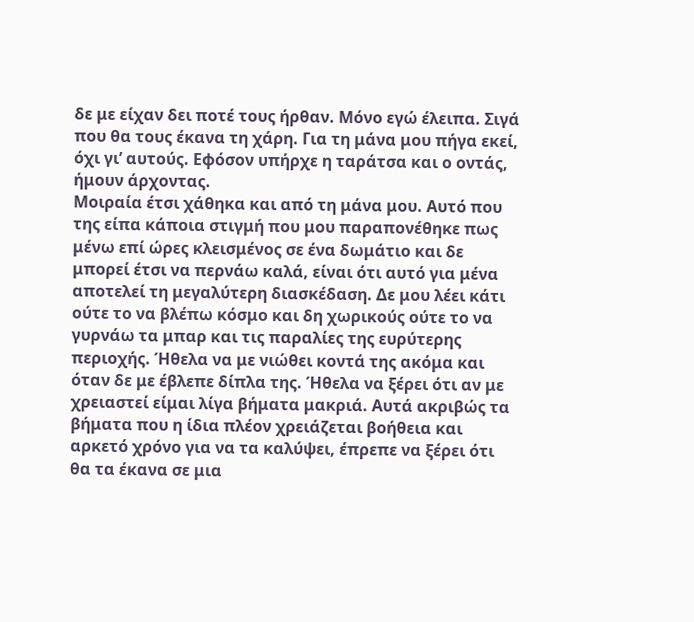δε με είχαν δει ποτέ τους ήρθαν. Μόνο εγώ έλειπα. Σιγά που θα τους έκανα τη χάρη. Για τη μάνα μου πήγα εκεί, όχι γι’ αυτούς. Εφόσον υπήρχε η ταράτσα και ο οντάς, ήμουν άρχοντας.
Μοιραία έτσι χάθηκα και από τη μάνα μου. Αυτό που της είπα κάποια στιγμή που μου παραπονέθηκε πως μένω επί ώρες κλεισμένος σε ένα δωμάτιο και δε μπορεί έτσι να περνάω καλά, είναι ότι αυτό για μένα αποτελεί τη μεγαλύτερη διασκέδαση. Δε μου λέει κάτι ούτε το να βλέπω κόσμο και δη χωρικούς ούτε το να γυρνάω τα μπαρ και τις παραλίες της ευρύτερης περιοχής. Ήθελα να με νιώθει κοντά της ακόμα και όταν δε με έβλεπε δίπλα της. Ήθελα να ξέρει ότι αν με χρειαστεί είμαι λίγα βήματα μακριά. Αυτά ακριβώς τα βήματα που η ίδια πλέον χρειάζεται βοήθεια και αρκετό χρόνο για να τα καλύψει, έπρεπε να ξέρει ότι θα τα έκανα σε μια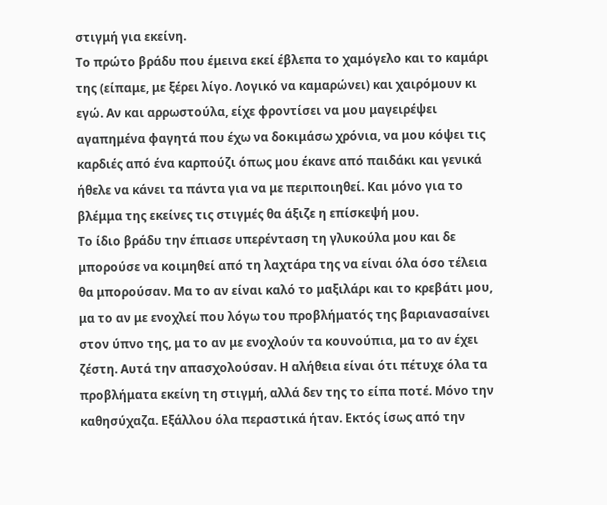στιγμή για εκείνη.
Το πρώτο βράδυ που έμεινα εκεί έβλεπα το χαμόγελο και το καμάρι της (είπαμε, με ξέρει λίγο. Λογικό να καμαρώνει) και χαιρόμουν κι εγώ. Αν και αρρωστούλα, είχε φροντίσει να μου μαγειρέψει αγαπημένα φαγητά που έχω να δοκιμάσω χρόνια, να μου κόψει τις καρδιές από ένα καρπούζι όπως μου έκανε από παιδάκι και γενικά ήθελε να κάνει τα πάντα για να με περιποιηθεί. Και μόνο για το βλέμμα της εκείνες τις στιγμές θα άξιζε η επίσκεψή μου.
Το ίδιο βράδυ την έπιασε υπερένταση τη γλυκούλα μου και δε μπορούσε να κοιμηθεί από τη λαχτάρα της να είναι όλα όσο τέλεια θα μπορούσαν. Μα το αν είναι καλό το μαξιλάρι και το κρεβάτι μου, μα το αν με ενοχλεί που λόγω του προβλήματός της βαριανασαίνει στον ύπνο της, μα το αν με ενοχλούν τα κουνούπια, μα το αν έχει ζέστη. Αυτά την απασχολούσαν. Η αλήθεια είναι ότι πέτυχε όλα τα προβλήματα εκείνη τη στιγμή, αλλά δεν της το είπα ποτέ. Μόνο την καθησύχαζα. Εξάλλου όλα περαστικά ήταν. Εκτός ίσως από την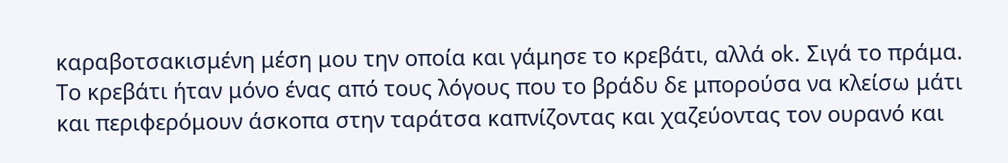καραβοτσακισμένη μέση μου την οποία και γάμησε το κρεβάτι, αλλά ok. Σιγά το πράμα.
Το κρεβάτι ήταν μόνο ένας από τους λόγους που το βράδυ δε μπορούσα να κλείσω μάτι και περιφερόμουν άσκοπα στην ταράτσα καπνίζοντας και χαζεύοντας τον ουρανό και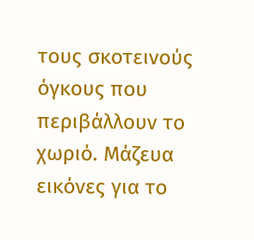τους σκοτεινούς όγκους που περιβάλλουν το χωριό. Μάζευα εικόνες για το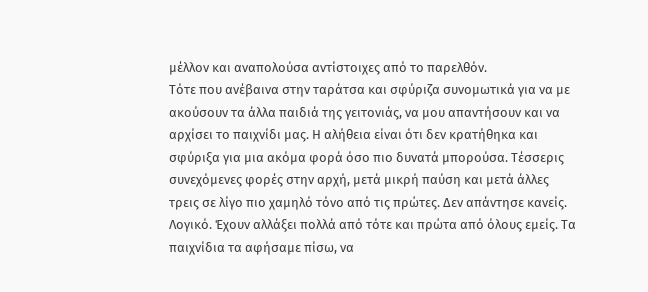μέλλον και αναπολούσα αντίστοιχες από το παρελθόν.
Τότε που ανέβαινα στην ταράτσα και σφύριζα συνομωτικά για να με ακούσουν τα άλλα παιδιά της γειτονιάς, να μου απαντήσουν και να αρχίσει το παιχνίδι μας. Η αλήθεια είναι ότι δεν κρατήθηκα και σφύριξα για μια ακόμα φορά όσο πιο δυνατά μπορούσα. Τέσσερις συνεχόμενες φορές στην αρχή, μετά μικρή παύση και μετά άλλες τρεις σε λίγο πιο χαμηλό τόνο από τις πρώτες. Δεν απάντησε κανείς. Λογικό. Έχουν αλλάξει πολλά από τότε και πρώτα από όλους εμείς. Τα παιχνίδια τα αφήσαμε πίσω, να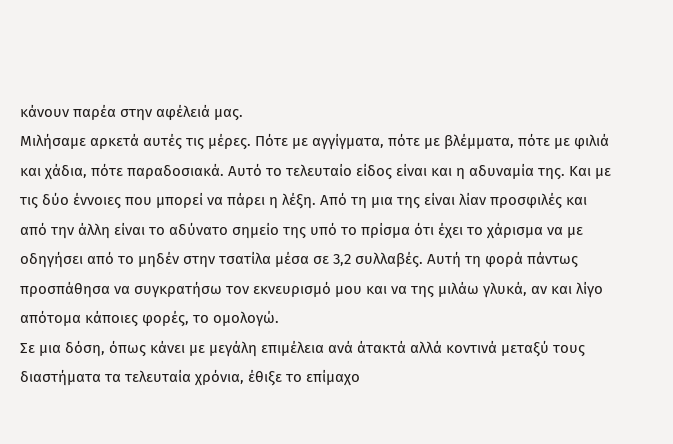κάνουν παρέα στην αφέλειά μας.
Μιλήσαμε αρκετά αυτές τις μέρες. Πότε με αγγίγματα, πότε με βλέμματα, πότε με φιλιά και χάδια, πότε παραδοσιακά. Αυτό το τελευταίο είδος είναι και η αδυναμία της. Και με τις δύο έννοιες που μπορεί να πάρει η λέξη. Από τη μια της είναι λίαν προσφιλές και από την άλλη είναι το αδύνατο σημείο της υπό το πρίσμα ότι έχει το χάρισμα να με οδηγήσει από το μηδέν στην τσατίλα μέσα σε 3,2 συλλαβές. Αυτή τη φορά πάντως προσπάθησα να συγκρατήσω τον εκνευρισμό μου και να της μιλάω γλυκά, αν και λίγο απότομα κάποιες φορές, το ομολογώ.
Σε μια δόση, όπως κάνει με μεγάλη επιμέλεια ανά άτακτά αλλά κοντινά μεταξύ τους διαστήματα τα τελευταία χρόνια, έθιξε το επίμαχο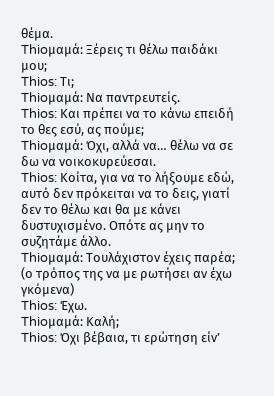θέμα.
Thioμαμά: Ξέρεις τι θέλω παιδάκι μου;
Thios: Τι;
Thioμαμά: Να παντρευτείς.
Thios: Και πρέπει να το κάνω επειδή το θες εσύ, ας πούμε;
Thioμαμά: Όχι, αλλά να… θέλω να σε δω να νοικοκυρεύεσαι.
Thios: Κοίτα, για να το λήξουμε εδώ, αυτό δεν πρόκειται να το δεις, γιατί δεν το θέλω και θα με κάνει δυστυχισμένο. Οπότε ας μην το συζητάμε άλλο.
Thioμαμά: Τουλάχιστον έχεις παρέα; (ο τρόπος της να με ρωτήσει αν έχω γκόμενα)
Thios: Έχω.
Thioμαμά: Καλή;
Thios: Όχι βέβαια, τι ερώτηση είν’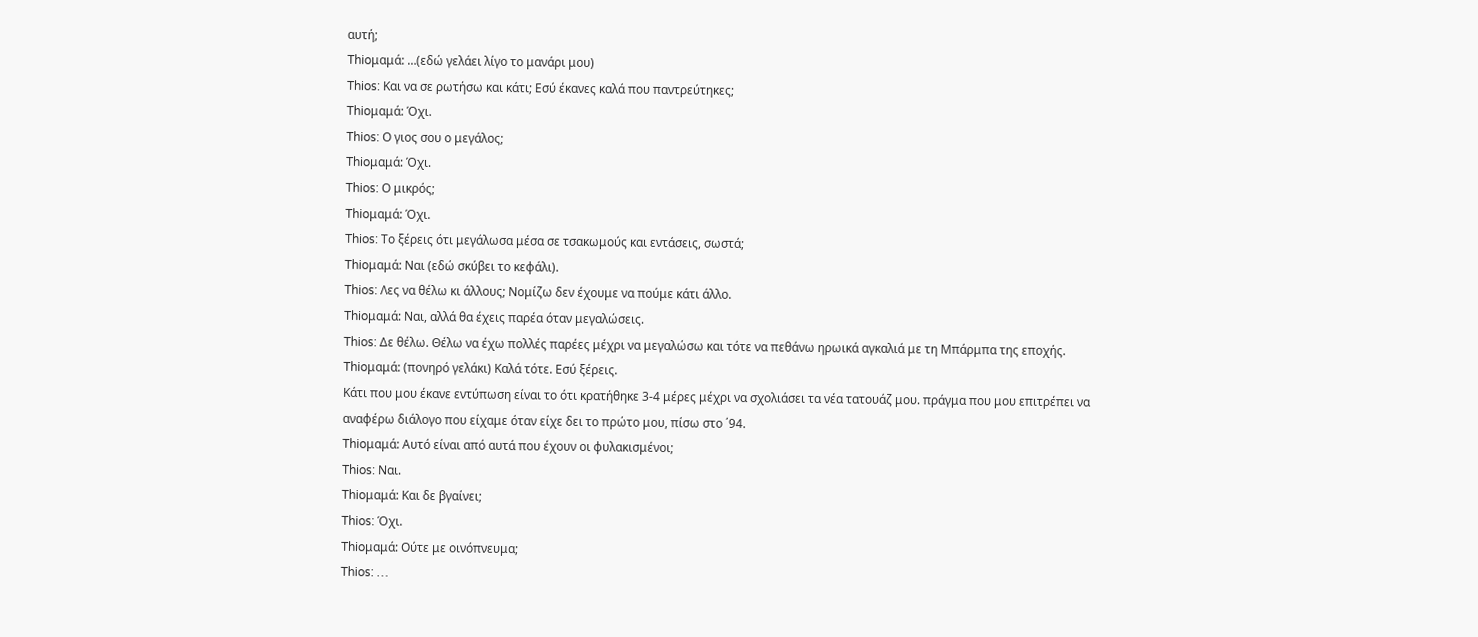αυτή;
Thioμαμά: …(εδώ γελάει λίγο το μανάρι μου)
Thios: Και να σε ρωτήσω και κάτι; Εσύ έκανες καλά που παντρεύτηκες;
Thioμαμά: Όχι.
Thios: Ο γιος σου ο μεγάλος;
Thioμαμά: Όχι.
Thios: Ο μικρός;
Thioμαμά: Όχι.
Thios: Το ξέρεις ότι μεγάλωσα μέσα σε τσακωμούς και εντάσεις, σωστά;
Thioμαμά: Ναι (εδώ σκύβει το κεφάλι).
Thios: Λες να θέλω κι άλλους; Νομίζω δεν έχουμε να πούμε κάτι άλλο.
Thioμαμά: Ναι, αλλά θα έχεις παρέα όταν μεγαλώσεις.
Thios: Δε θέλω. Θέλω να έχω πολλές παρέες μέχρι να μεγαλώσω και τότε να πεθάνω ηρωικά αγκαλιά με τη Μπάρμπα της εποχής.
Thioμαμά: (πονηρό γελάκι) Καλά τότε. Εσύ ξέρεις.
Κάτι που μου έκανε εντύπωση είναι το ότι κρατήθηκε 3-4 μέρες μέχρι να σχολιάσει τα νέα τατουάζ μου. πράγμα που μου επιτρέπει να αναφέρω διάλογο που είχαμε όταν είχε δει το πρώτο μου, πίσω στο ΄94.
Thioμαμά: Αυτό είναι από αυτά που έχουν οι φυλακισμένοι;
Thios: Ναι.
Thioμαμά: Και δε βγαίνει;
Thios: Όχι.
Thioμαμά: Ούτε με οινόπνευμα;
Thios: …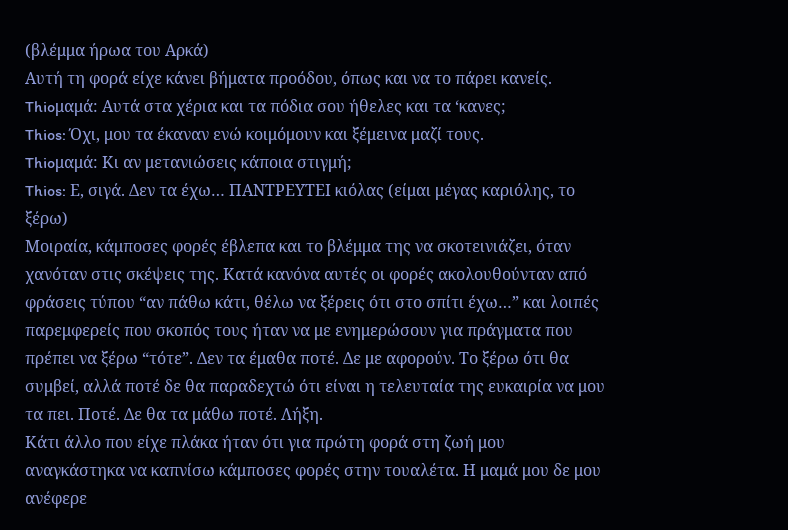(βλέμμα ήρωα του Αρκά)
Αυτή τη φορά είχε κάνει βήματα προόδου, όπως και να το πάρει κανείς.
Thioμαμά: Αυτά στα χέρια και τα πόδια σου ήθελες και τα ‘κανες;
Thios: Όχι, μου τα έκαναν ενώ κοιμόμουν και ξέμεινα μαζί τους.
Thioμαμά: Κι αν μετανιώσεις κάποια στιγμή;
Thios: Ε, σιγά. Δεν τα έχω… ΠΑΝΤΡΕΥΤΕΙ κιόλας (είμαι μέγας καριόλης, το ξέρω)
Μοιραία, κάμποσες φορές έβλεπα και το βλέμμα της να σκοτεινιάζει, όταν χανόταν στις σκέψεις της. Κατά κανόνα αυτές οι φορές ακολουθούνταν από φράσεις τύπου “αν πάθω κάτι, θέλω να ξέρεις ότι στο σπίτι έχω…” και λοιπές παρεμφερείς που σκοπός τους ήταν να με ενημερώσουν για πράγματα που πρέπει να ξέρω “τότε”. Δεν τα έμαθα ποτέ. Δε με αφορούν. Το ξέρω ότι θα συμβεί, αλλά ποτέ δε θα παραδεχτώ ότι είναι η τελευταία της ευκαιρία να μου τα πει. Ποτέ. Δε θα τα μάθω ποτέ. Λήξη.
Κάτι άλλο που είχε πλάκα ήταν ότι για πρώτη φορά στη ζωή μου αναγκάστηκα να καπνίσω κάμποσες φορές στην τουαλέτα. Η μαμά μου δε μου ανέφερε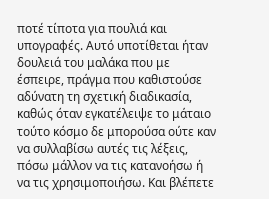ποτέ τίποτα για πουλιά και υπογραφές. Αυτό υποτίθεται ήταν δουλειά του μαλάκα που με έσπειρε, πράγμα που καθιστούσε αδύνατη τη σχετική διαδικασία, καθώς όταν εγκατέλειψε το μάταιο τούτο κόσμο δε μπορούσα ούτε καν να συλλαβίσω αυτές τις λέξεις, πόσω μάλλον να τις κατανοήσω ή να τις χρησιμοποιήσω. Και βλέπετε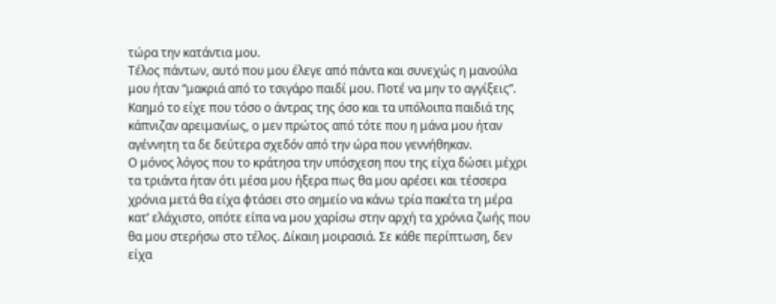τώρα την κατάντια μου.
Τέλος πάντων, αυτό που μου έλεγε από πάντα και συνεχώς η μανούλα μου ήταν “μακριά από το τσιγάρο παιδί μου. Ποτέ να μην το αγγίξεις”. Καημό το είχε που τόσο ο άντρας της όσο και τα υπόλοιπα παιδιά της κάπνιζαν αρειμανίως, ο μεν πρώτος από τότε που η μάνα μου ήταν αγέννητη τα δε δεύτερα σχεδόν από την ώρα που γεννήθηκαν.
Ο μόνος λόγος που το κράτησα την υπόσχεση που της είχα δώσει μέχρι τα τριάντα ήταν ότι μέσα μου ήξερα πως θα μου αρέσει και τέσσερα χρόνια μετά θα είχα φτάσει στο σημείο να κάνω τρία πακέτα τη μέρα κατ’ ελάχιστο, οπότε είπα να μου χαρίσω στην αρχή τα χρόνια ζωής που θα μου στερήσω στο τέλος. Δίκαιη μοιρασιά. Σε κάθε περίπτωση, δεν είχα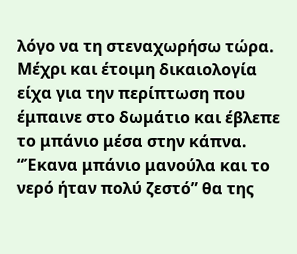λόγο να τη στεναχωρήσω τώρα. Μέχρι και έτοιμη δικαιολογία είχα για την περίπτωση που έμπαινε στο δωμάτιο και έβλεπε το μπάνιο μέσα στην κάπνα. “Έκανα μπάνιο μανούλα και το νερό ήταν πολύ ζεστό” θα της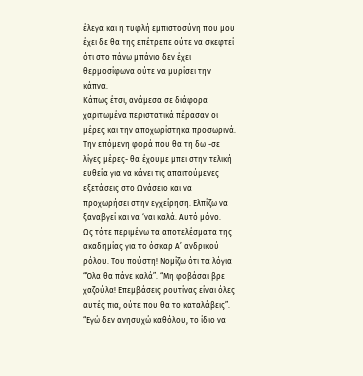έλεγα και η τυφλή εμπιστοσύνη που μου έχει δε θα της επέτρεπε ούτε να σκεφτεί ότι στο πάνω μπάνιο δεν έχει θερμοσίφωνα ούτε να μυρίσει την κάπνα.
Κάπως έτσι, ανάμεσα σε διάφορα χαριτωμένα περιστατικά πέρασαν οι μέρες και την αποχωρίστηκα προσωρινά. Την επόμενη φορά που θα τη δω -σε λίγες μέρες- θα έχουμε μπει στην τελική ευθεία για να κάνει τις απαιτούμενες εξετάσεις στο Ωνάσειο και να προχωρήσει στην εγχείρηση. Ελπίζω να ξαναβγεί και να ‘ναι καλά. Αυτό μόνο.
Ως τότε περιμένω τα αποτελέσματα της ακαδημίας για το όσκαρ Α’ ανδρικού ρόλου. Του πούστη! Νομίζω ότι τα λόγια “Όλα θα πάνε καλά”. “Μη φοβάσαι βρε χαζούλα! Επεμβάσεις ρουτίνας είναι όλες αυτές πια, ούτε που θα το καταλάβεις”. “Εγώ δεν ανησυχώ καθόλου, το ίδιο να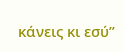κάνεις κι εσύ”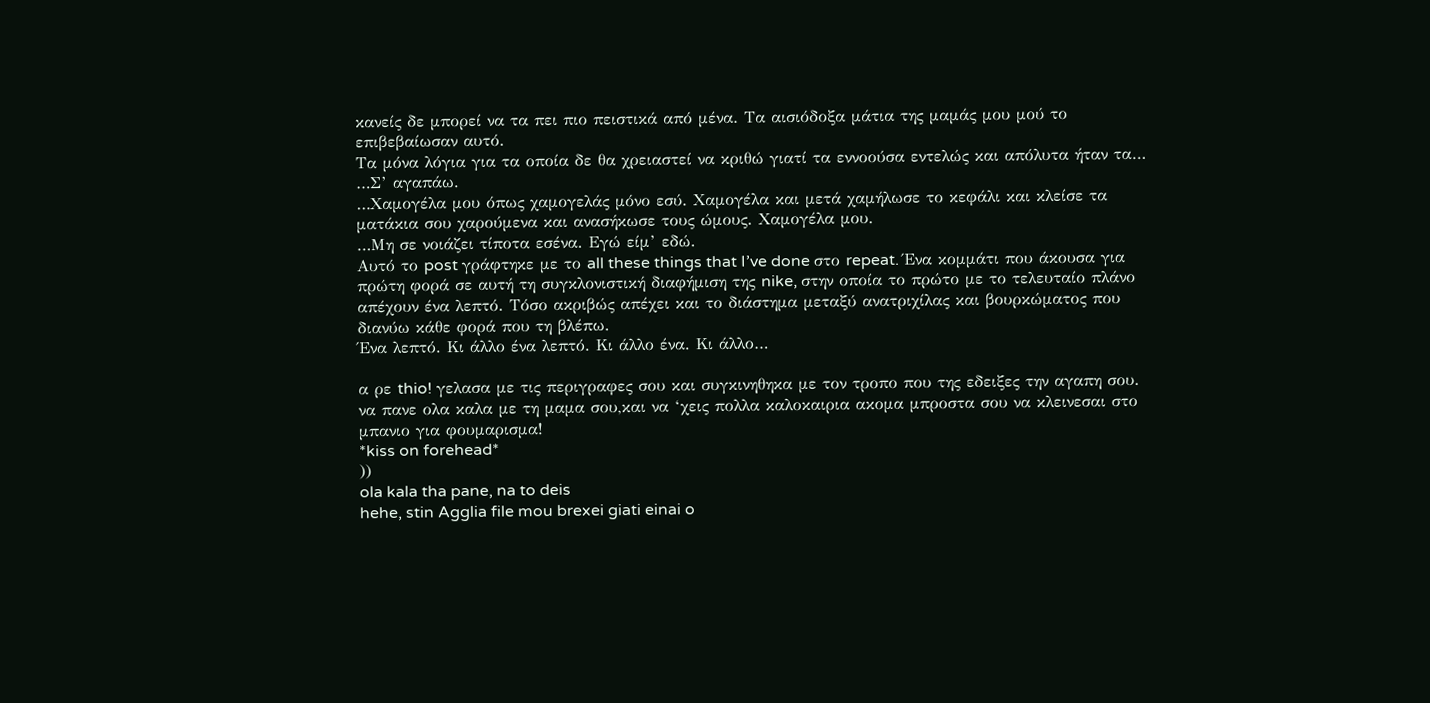κανείς δε μπορεί να τα πει πιο πειστικά από μένα. Τα αισιόδοξα μάτια της μαμάς μου μού το επιβεβαίωσαν αυτό.
Τα μόνα λόγια για τα οποία δε θα χρειαστεί να κριθώ γιατί τα εννοούσα εντελώς και απόλυτα ήταν τα…
…Σ’ αγαπάω.
…Χαμογέλα μου όπως χαμογελάς μόνο εσύ. Χαμογέλα και μετά χαμήλωσε το κεφάλι και κλείσε τα ματάκια σου χαρούμενα και ανασήκωσε τους ώμους. Χαμογέλα μου.
…Μη σε νοιάζει τίποτα εσένα. Εγώ είμ’ εδώ.
Αυτό το post γράφτηκε με το all these things that I’ve done στο repeat. Ένα κομμάτι που άκουσα για πρώτη φορά σε αυτή τη συγκλονιστική διαφήμιση της nike, στην οποία το πρώτο με το τελευταίο πλάνο απέχουν ένα λεπτό. Τόσο ακριβώς απέχει και το διάστημα μεταξύ ανατριχίλας και βουρκώματος που διανύω κάθε φορά που τη βλέπω.
Ένα λεπτό. Κι άλλο ένα λεπτό. Κι άλλο ένα. Κι άλλο…

α ρε thio! γελασα με τις περιγραφες σου και συγκινηθηκα με τον τροπο που της εδειξες την αγαπη σου.
να πανε ολα καλα με τη μαμα σου,και να ‘χεις πολλα καλοκαιρια ακομα μπροστα σου να κλεινεσαι στο μπανιο για φουμαρισμα!
*kiss on forehead*
))
ola kala tha pane, na to deis
hehe, stin Agglia file mou brexei giati einai o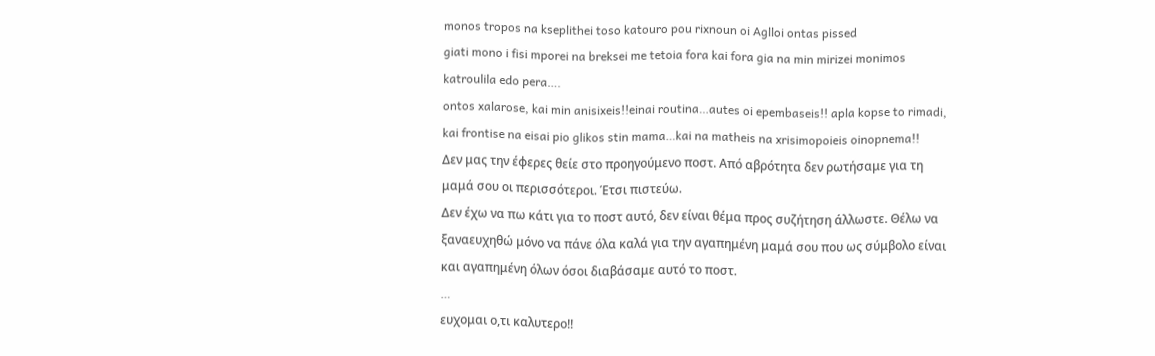monos tropos na kseplithei toso katouro pou rixnoun oi Aglloi ontas pissed
giati mono i fisi mporei na breksei me tetoia fora kai fora gia na min mirizei monimos katroulila edo pera….
ontos xalarose, kai min anisixeis!!einai routina…autes oi epembaseis!! apla kopse to rimadi, kai frontise na eisai pio glikos stin mama…kai na matheis na xrisimopoieis oinopnema!!
Δεν μας την έφερες θείε στο προηγούμενο ποστ. Από αβρότητα δεν ρωτήσαμε για τη μαμά σου οι περισσότεροι. Έτσι πιστεύω.
Δεν έχω να πω κάτι για το ποστ αυτό, δεν είναι θέμα προς συζήτηση άλλωστε. Θέλω να ξαναευχηθώ μόνο να πάνε όλα καλά για την αγαπημένη μαμά σου που ως σύμβολο είναι και αγαπημένη όλων όσοι διαβάσαμε αυτό το ποστ.
…
ευχομαι ο,τι καλυτερο!!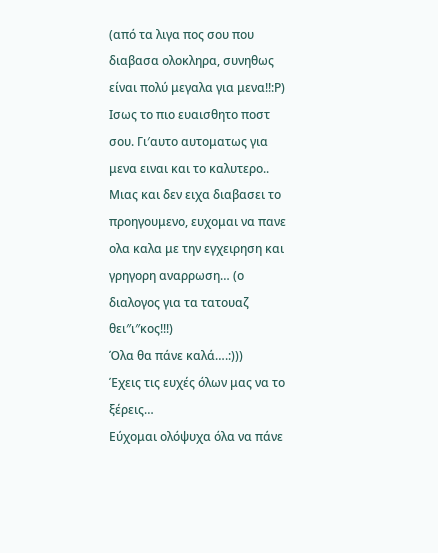(από τα λιγα πος σου που διαβασα ολοκληρα, συνηθως είναι πολύ μεγαλα για μενα!!:Ρ)
Ισως το πιο ευαισθητο ποστ σου. Γι′αυτο αυτοματως για μενα ειναι και το καλυτερο.. Μιας και δεν ειχα διαβασει το προηγουμενο, ευχομαι να πανε ολα καλα με την εγχειρηση και γρηγορη αναρρωση… (ο διαλογος για τα τατουαζ θει″ι″κος!!!)
Όλα θα πάνε καλά….:)))
Έχεις τις ευχές όλων μας να το ξέρεις…
Εύχομαι ολόψυχα όλα να πάνε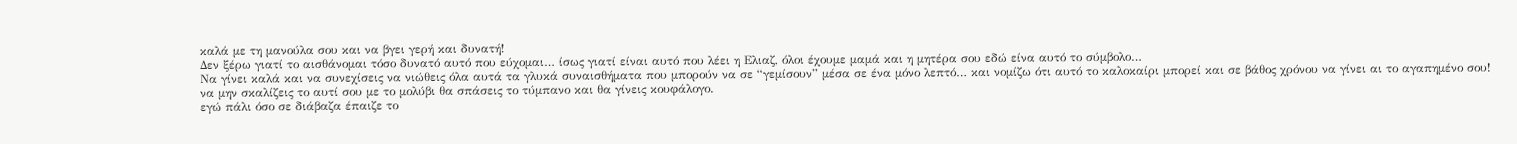καλά με τη μανούλα σου και να βγει γερή και δυνατή!
Δεν ξέρω γιατί το αισθάνομαι τόσο δυνατό αυτό που εύχομαι… ίσως γιατί είναι αυτό που λέει η Ελιαζ, όλοι έχουμε μαμά και η μητέρα σου εδώ είνα αυτό το σύμβολο…
Να γίνει καλά και να συνεχίσεις να νιώθεις όλα αυτά τα γλυκά συναισθήματα που μπορούν να σε “γεμίσουν” μέσα σε ένα μόνο λεπτό… και νομίζω ότι αυτό το καλοκαίρι μπορεί και σε βάθος χρόνου να γίνει αι το αγαπημένο σου!
να μην σκαλίζεις το αυτί σου με το μολύβι θα σπάσεις το τύμπανο και θα γίνεις κουφάλογο.
εγώ πάλι όσο σε διάβαζα έπαιζε το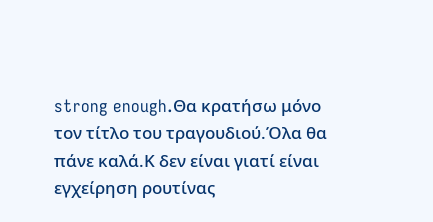strong enough.Θα κρατήσω μόνο τον τίτλο του τραγουδιού.Όλα θα πάνε καλά.Κ δεν είναι γιατί είναι εγχείρηση ρουτίνας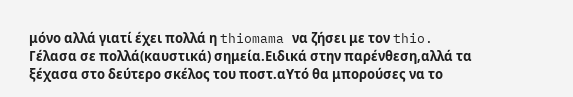μόνο αλλά γιατί έχει πολλά η thiomama να ζήσει με τον thio.
Γέλασα σε πολλά(καυστικά) σημεία.Ειδικά στην παρένθεση,αλλά τα ξέχασα στο δεύτερο σκέλος του ποστ.αΥτό θα μπορούσες να το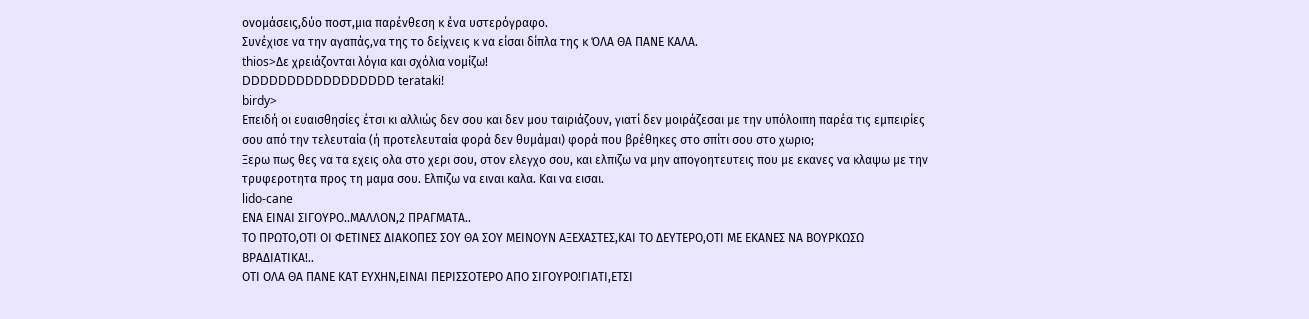ονομάσεις,δύο ποστ,μια παρένθεση κ ένα υστερόγραφο.
Συνέχισε να την αγαπάς,να της το δείχνεις κ να είσαι δίπλα της κ ΌΛΑ ΘΑ ΠΑΝΕ ΚΑΛΑ.
thios>Δε χρειάζονται λόγια και σχόλια νομίζω!
DDDDDDDDDDDDDDDDD terataki!
birdy>
Επειδή οι ευαισθησίες έτσι κι αλλιώς δεν σου και δεν μου ταιριάζουν, γιατί δεν μοιράζεσαι με την υπόλοιπη παρέα τις εμπειρίες σου από την τελευταία (ή προτελευταία φορά δεν θυμάμαι) φορά που βρέθηκες στο σπίτι σου στο χωριο;
Ξερω πως θες να τα εχεις ολα στο χερι σου, στον ελεγχο σου, και ελπιζω να μην απογοητευτεις που με εκανες να κλαψω με την τρυφεροτητα προς τη μαμα σου. Ελπιζω να ειναι καλα. Και να εισαι.
lido-cane
ΕΝΑ ΕΙΝΑΙ ΣΙΓΟΥΡΟ..ΜΑΛΛΟΝ,2 ΠΡΑΓΜΑΤΑ..
ΤΟ ΠΡΩΤΟ,ΟΤΙ ΟΙ ΦΕΤΙΝΕΣ ΔΙΑΚΟΠΕΣ ΣΟΥ ΘΑ ΣΟΥ ΜΕΙΝΟΥΝ ΑΞΕΧΑΣΤΕΣ,ΚΑΙ ΤΟ ΔΕΥΤΕΡΟ,ΟΤΙ ΜΕ ΕΚΑΝΕΣ ΝΑ ΒΟΥΡΚΩΣΩ ΒΡΑΔΙΑΤΙΚΑ!..
ΟΤΙ ΟΛΑ ΘΑ ΠΑΝΕ ΚΑΤ ΕΥΧΗΝ,ΕΙΝΑΙ ΠΕΡΙΣΣΟΤΕΡΟ ΑΠΟ ΣΙΓΟΥΡΟ!ΓΙΑΤΙ,ΕΤΣΙ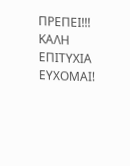ΠΡΕΠΕΙ!!!
ΚΑΛΗ ΕΠΙΤΥΧΙΑ ΕΥΧΟΜΑΙ!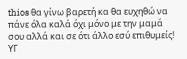thios θα γίνω βαρετή κα θα ευχηθώ να πάνε όλα καλά όχι μόνο με την μαμά σου αλλά και σε ότι άλλο εσύ επιθυμείς!
ΥΓ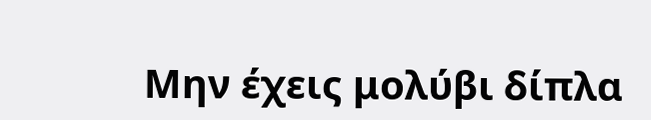Μην έχεις μολύβι δίπλα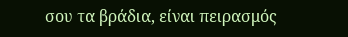σου τα βράδια, είναι πειρασμός